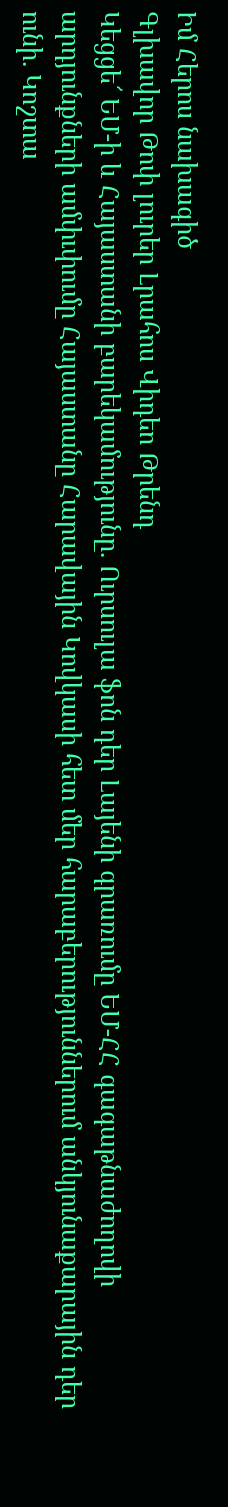Իմ Հերոս նախագիծ
Գլխավոր Թոփ լուրեր Լրահոս Վիդեո Թրենդ
Կեցցե՜ ԵՄ-ի և Հայաստանի բարեկամությունը. Ուրսուլա ֆոն դեր Լայենի գրառումը ԵՄ-ՀՀ գագաթնաժողովի արդյունքների ամփւփումը Հայաստանը Հարավային Կովկասի հետ մեր հարաբերություններում անկյունաքարային դեր ունի. Կոշտա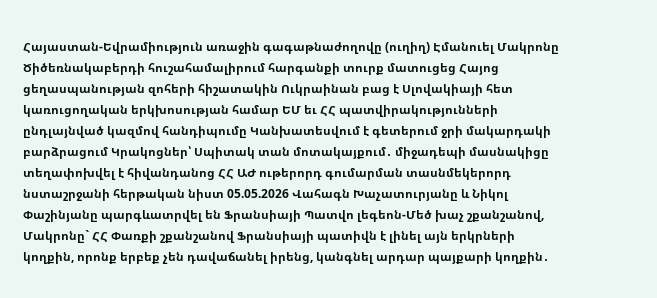Հայաստան-Եվրամիություն առաջին գագաթնաժողովը (ուղիղ) Էմանուել Մակրոնը Ծիծեռնակաբերդի հուշահամալիրում հարգանքի տուրք մատուցեց Հայոց ցեղասպանության զոհերի հիշատակին Ուկրաինան բաց է Սլովակիայի հետ կառուցողական երկխոսության համար ԵՄ եւ ՀՀ պատվիրակությունների ընդլայնված կազմով հանդիպումը Կանխատեսվում է գետերում ջրի մակարդակի բարձրացում Կրակոցներ՝ Սպիտակ տան մոտակայքում․ միջադեպի մասնակիցը տեղափոխվել է հիվանդանոց ՀՀ ԱԺ ութերորդ գումարման տասնմեկերորդ նստաշրջանի հերթական նիստ 05.05.2026 Վահագն Խաչատուրյանը և Նիկոլ Փաշինյանը պարգևատրվել են Ֆրանսիայի Պատվո լեգեոն-Մեծ խաչ շքանշանով, Մակրոնը` ՀՀ Փառքի շքանշանով Ֆրանսիայի պատիվն է լինել այն երկրների կողքին, որոնք երբեք չեն դավաճանել իրենց, կանգնել արդար պայքարի կողքին․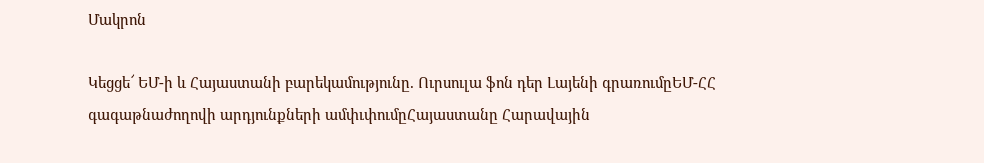Մակրոն

Կեցցե՜ ԵՄ-ի և Հայաստանի բարեկամությունը. Ուրսուլա ֆոն դեր Լայենի գրառումըԵՄ-ՀՀ գագաթնաժողովի արդյունքների ամփւփումըՀայաստանը Հարավային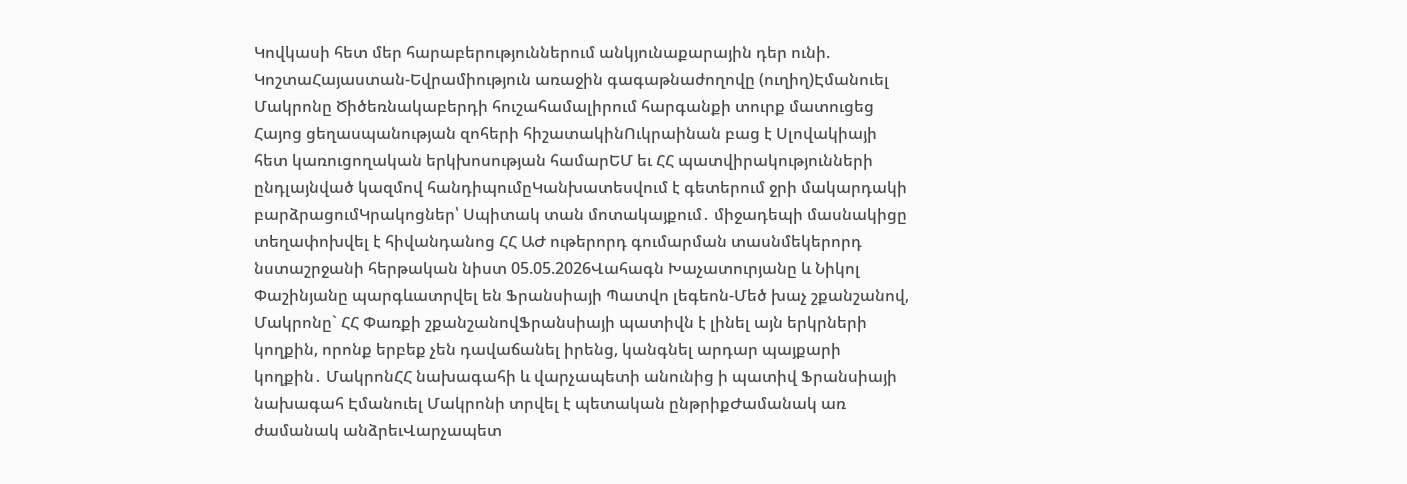Կովկասի հետ մեր հարաբերություններում անկյունաքարային դեր ունի. ԿոշտաՀայաստան-Եվրամիություն առաջին գագաթնաժողովը (ուղիղ)Էմանուել Մակրոնը Ծիծեռնակաբերդի հուշահամալիրում հարգանքի տուրք մատուցեց Հայոց ցեղասպանության զոհերի հիշատակինՈւկրաինան բաց է Սլովակիայի հետ կառուցողական երկխոսության համարԵՄ եւ ՀՀ պատվիրակությունների ընդլայնված կազմով հանդիպումըԿանխատեսվում է գետերում ջրի մակարդակի բարձրացումԿրակոցներ՝ Սպիտակ տան մոտակայքում․ միջադեպի մասնակիցը տեղափոխվել է հիվանդանոց ՀՀ ԱԺ ութերորդ գումարման տասնմեկերորդ նստաշրջանի հերթական նիստ 05.05.2026Վահագն Խաչատուրյանը և Նիկոլ Փաշինյանը պարգևատրվել են Ֆրանսիայի Պատվո լեգեոն-Մեծ խաչ շքանշանով, Մակրոնը` ՀՀ Փառքի շքանշանովՖրանսիայի պատիվն է լինել այն երկրների կողքին, որոնք երբեք չեն դավաճանել իրենց, կանգնել արդար պայքարի կողքին․ ՄակրոնՀՀ նախագահի և վարչապետի անունից ի պատիվ Ֆրանսիայի նախագահ Էմանուել Մակրոնի տրվել է պետական ընթրիքԺամանակ առ ժամանակ անձրեւՎարչապետ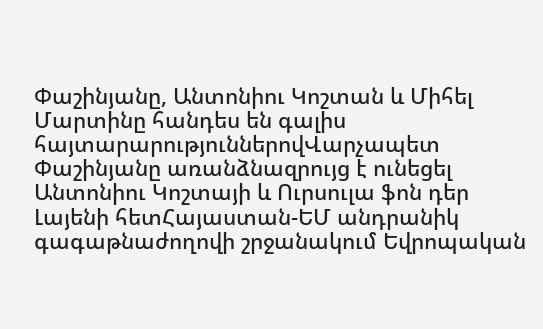Փաշինյանը, Անտոնիու Կոշտան և Միհել Մարտինը հանդես են գալիս հայտարարություններովՎարչապետ Փաշինյանը առանձնազրույց է ունեցել Անտոնիու Կոշտայի և Ուրսուլա ֆոն դեր Լայենի հետՀայաստան-ԵՄ անդրանիկ գագաթնաժողովի շրջանակում Եվրոպական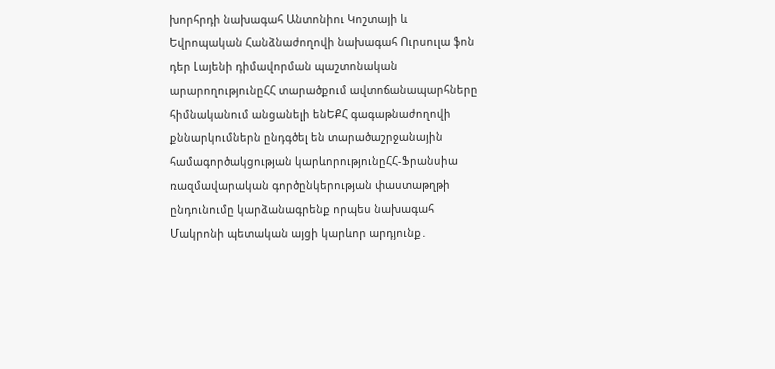խորհրդի նախագահ Անտոնիու Կոշտայի և Եվրոպական Հանձնաժողովի նախագահ Ուրսուլա ֆոն դեր Լայենի դիմավորման պաշտոնական արարողությունըՀՀ տարածքում ավտոճանապարհները հիմնականում անցանելի ենԵՔՀ գագաթնաժողովի քննարկումներն ընդգծել են տարածաշրջանային համագործակցության կարևորությունըՀՀ-Ֆրանսիա ռազմավարական գործընկերության փաստաթղթի ընդունումը կարձանագրենք որպես նախագահ Մակրոնի պետական այցի կարևոր արդյունք․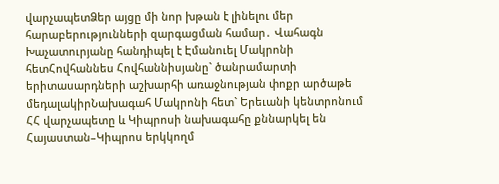վարչապետՁեր այցը մի նոր խթան է լինելու մեր հարաբերությունների զարգացման համար․ Վահագն Խաչատուրյանը հանդիպել է Էմանուել Մակրոնի հետՀովհաննես Հովհաննիսյանը` ծանրամարտի երիտասարդների աշխարհի առաջնության փոքր արծաթե մեդալակիրՆախագահ Մակրոնի հետ` Երեւանի կենտրոնում ՀՀ վարչապետը և Կիպրոսի նախագահը քննարկել են Հայաստան–Կիպրոս երկկողմ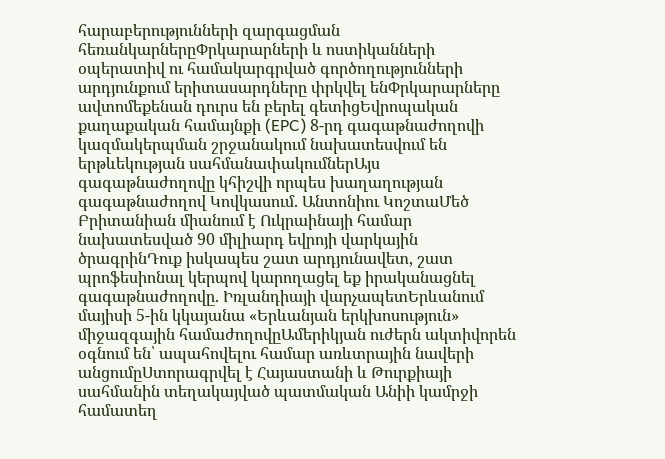հարաբերությունների զարգացման հեռանկարներըՓրկարարների և ոստիկանների օպերատիվ ու համակարգրված գործողությունների արդյունքում երիտասարդները փրկվել ենՓրկարարները ավտոմեքենան դուրս են բերել գետիցԵվրոպական քաղաքական համայնքի (EPC) 8-րդ գագաթնաժողովի կազմակերպման շրջանակում նախատեսվում են երթևեկության սահմանափակումներԱյս գագաթնաժողովը կհիշվի որպես խաղաղության գագաթնաժողով Կովկասում. Անտոնիու ԿոշտաՄեծ Բրիտանիան միանում է Ուկրաինայի համար նախատեսված 90 միլիարդ եվրոյի վարկային ծրագրինԴուք իսկապես շատ արդյունավետ, շատ պրոֆեսիոնալ կերպով կարողացել եք իրականացնել գագաթնաժողովը. Իռլանդիայի վարչապետԵրևանում մայիսի 5-ին կկայանա «Երևանյան երկխոսություն» միջազգային համաժողովըԱմերիկյան ուժերն ակտիվորեն օգնում են՝ ապահովելու համար առևտրային նավերի անցումըՍտորագրվել է Հայաստանի և Թուրքիայի սահմանին տեղակայված պատմական Անիի կամրջի համատեղ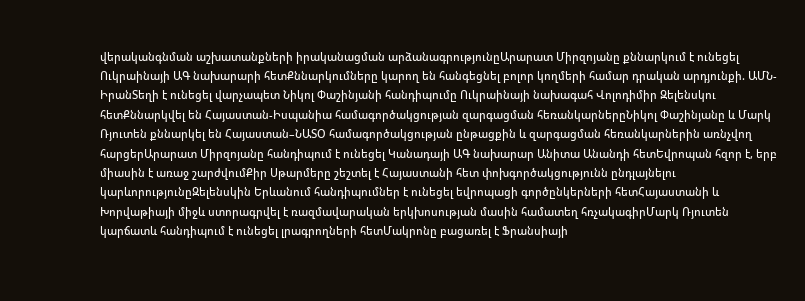վերականգնման աշխատանքների իրականացման արձանագրությունըԱրարատ Միրզոյանը քննարկում է ունեցել Ուկրաինայի ԱԳ նախարարի հետՔննարկումները կարող են հանգեցնել բոլոր կողմերի համար դրական արդյունքի. ԱՄՆ-ԻրանՏեղի է ունեցել վարչապետ Նիկոլ Փաշինյանի հանդիպումը Ուկրաինայի նախագահ Վոլոդիմիր Զելենսկու հետՔննարկվել են Հայաստան-Իսպանիա համագործակցության զարգացման հեռանկարներըՆիկոլ Փաշինյանը և Մարկ Ռյուտեն քննարկել են Հայաստան–ՆԱՏՕ համագործակցության ընթացքին և զարգացման հեռանկարներին առնչվող հարցերԱրարատ Միրզոյանը հանդիպում է ունեցել Կանադայի ԱԳ նախարար Անիտա Անանդի հետԵվրոպան հզոր է, երբ միասին է առաջ շարժվումՔիր Սթարմերը շեշտել է Հայաստանի հետ փոխգործակցությունն ընդլայնելու կարևորությունըԶելենսկին Երևանում հանդիպումներ է ունեցել եվրոպացի գործընկերների հետՀայաստանի և Խորվաթիայի միջև ստորագրվել է ռազմավարական երկխոսության մասին համատեղ հռչակագիրՄարկ Ռյուտեն կարճատև հանդիպում է ունեցել լրագրողների հետՄակրոնը բացառել է Ֆրանսիայի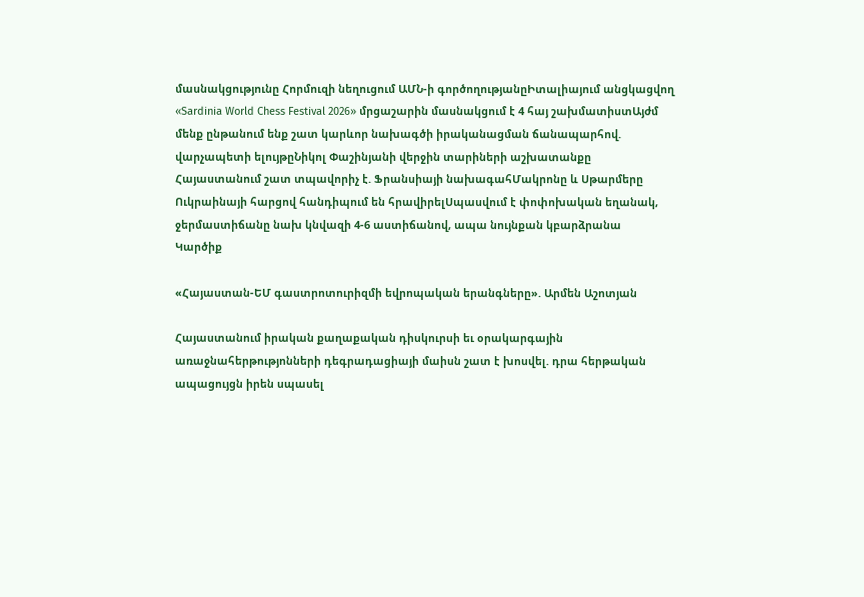մասնակցությունը Հորմուզի նեղուցում ԱՄՆ-ի գործողությանըԻտալիայում անցկացվող «Sardinia World Chess Festival 2026» մրցաշարին մասնակցում է 4 հայ շախմատիստԱյժմ մենք ընթանում ենք շատ կարևոր նախագծի իրականացման ճանապարհով. վարչապետի ելույթըՆիկոլ Փաշինյանի վերջին տարիների աշխատանքը Հայաստանում շատ տպավորիչ է. Ֆրանսիայի նախագահՄակրոնը և Սթարմերը Ուկրաինայի հարցով հանդիպում են հրավիրելՍպասվում է փոփոխական եղանակ, ջերմաստիճանը նախ կնվազի 4-6 աստիճանով, ապա նույնքան կբարձրանա
Կարծիք

«Հայաստան-ԵՄ գաստրոտուրիզմի եվրոպական երանգները». Արմեն Աշոտյան

Հայաստանում իրական քաղաքական դիսկուրսի եւ օրակարգային առաջնահերթությոնների դեգրադացիայի մաիսն շատ է խոսվել. դրա հերթական ապացույցն իրեն սպասել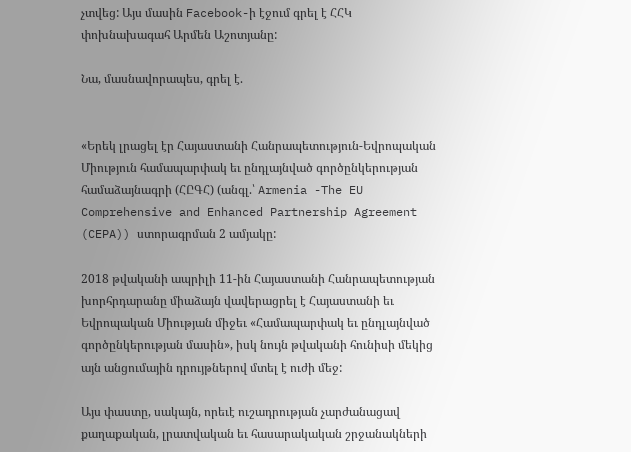չտվեց: Այս մասին Facebook-ի էջում գրել է ՀՀԿ փոխնախագահ Արմեն Աշոտյանը:

Նա, մասնավորապես, գրել է.


«Երեկ լրացել էր Հայաստանի Հանրապետություն-Եվրոպական Միություն համապարփակ եւ ընդլայնված գործընկերության համաձայնագրի (ՀԸԳՀ) (անգլ.՝ Armenia -The EU Comprehensive and Enhanced Partnership Agreement (CEPA)) ստորագրման 2 ամյակը:

2018 թվականի ապրիլի 11-ին Հայաստանի Հանրապետության խորհրդարանը միաձայն վավերացրել է Հայաստանի եւ Եվրոպական Միության միջեւ «Համապարփակ եւ ընդլայնված գործընկերության մասին», իսկ նույն թվականի հունիսի մեկից այն անցումային դրույթներով մտել է ուժի մեջ:

Այս փաստը, սակայն, որեւէ ուշադրության չարժանացավ քաղաքական, լրատվական եւ հասարակական շրջանակների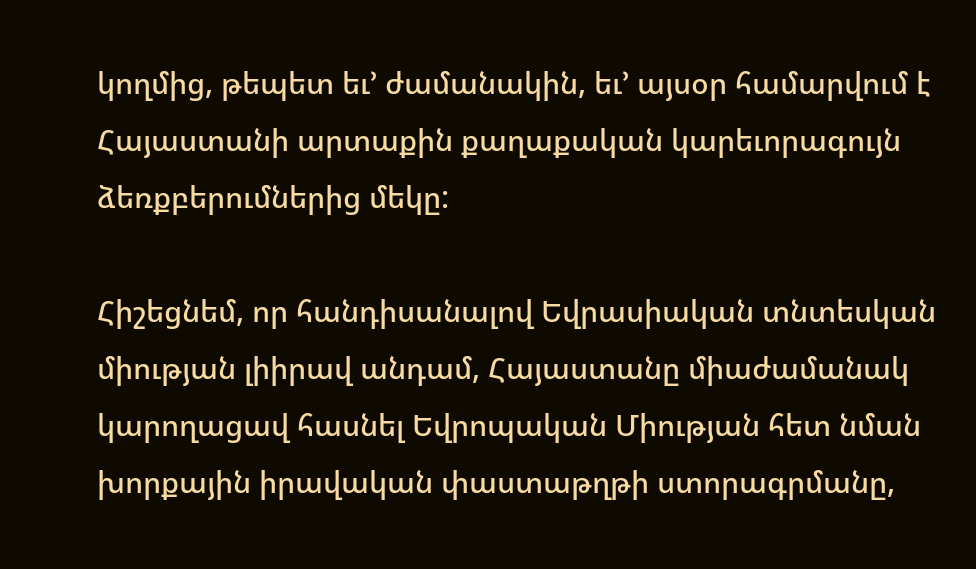կողմից, թեպետ եւ’ ժամանակին, եւ’ այսօր համարվում է Հայաստանի արտաքին քաղաքական կարեւորագույն ձեռքբերումներից մեկը:

Հիշեցնեմ, որ հանդիսանալով Եվրասիական տնտեսկան միության լիիրավ անդամ, Հայաստանը միաժամանակ կարողացավ հասնել Եվրոպական Միության հետ նման խորքային իրավական փաստաթղթի ստորագրմանը,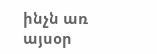ինչն առ այսօր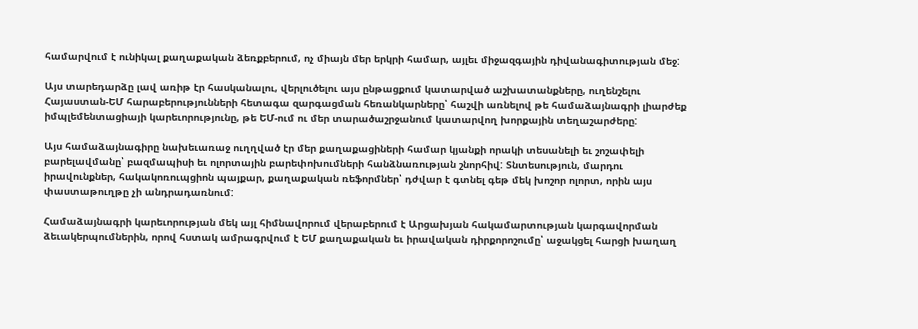համարվում է ունիկալ քաղաքական ձեռքբերում, ոչ միայն մեր երկրի համար, այլեւ միջազգային դիվանագիտության մեջ:

Այս տարեդարձը լավ առիթ էր հասկանալու, վերլուծելու այս ընթացքում կատարված աշխատանքները, ուղենշելու Հայաստան-ԵՄ հարաբերությունների հետագա զարգացման հեռանկարները՝ հաշվի առնելով թե համաձայնագրի լիարժեք իմպլեմենտացիայի կարեւորությունը, թե ԵՄ-ում ու մեր տարածաշրջանում կատարվող խորքային տեղաշարժերը:

Այս համաձայնագիրը նախեւառաջ ուղղված էր մեր քաղաքացիների համար կյանքի որակի տեսանելի եւ շոշափելի բարելավմանը՝ բազմապիսի եւ ոլորտային բարեփոխումների հանձնառության շնորհիվ: Տնտեսություն, մարդու իրավունքներ, հակակոռուպցիոն պայքար, քաղաքական ռեֆորմներ՝ դժվար է գտնել գեթ մեկ խոշոր ոլորտ, որին այս փաստաթուղթը չի անդրադառնում:

Համաձայնագրի կարեւորության մեկ այլ հիմնավորում վերաբերում է Արցախյան հակամարտության կարգավորման ձեւակերպումներին, որով հստակ ամրագրվում է ԵՄ քաղաքական եւ իրավական դիրքորոշումը՝ աջակցել հարցի խաղաղ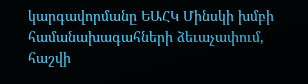կարգավորմանը ԵԱՀԿ Մինսկի խմբի համանախագահների ձեւաչափում, հաշվի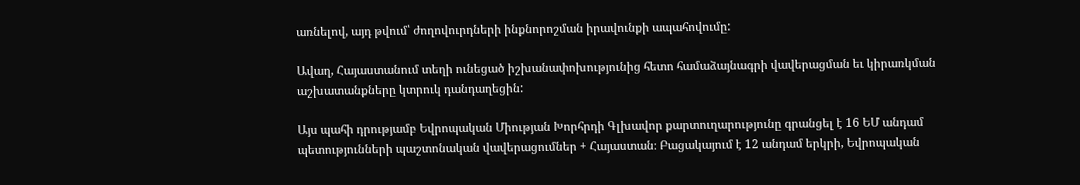առնելով, այդ թվում՝ ժողովուրդների ինքնորոշման իրավունքի ապահովումը:

Ավաղ, Հայաստանում տեղի ունեցած իշխանափոխությունից հետո համաձայնագրի վավերացման եւ կիրառկման աշխատանքները կտրուկ դանդաղեցին:

Այս պահի դրությամբ Եվրոպական Միության Խորհրդի Գլխավոր քարտուղարությունը գրանցել է 16 ԵՄ անդամ պետությունների պաշտոնական վավերացումներ + Հայաստան։ Բացակայում է 12 անդամ երկրի, Եվրոպական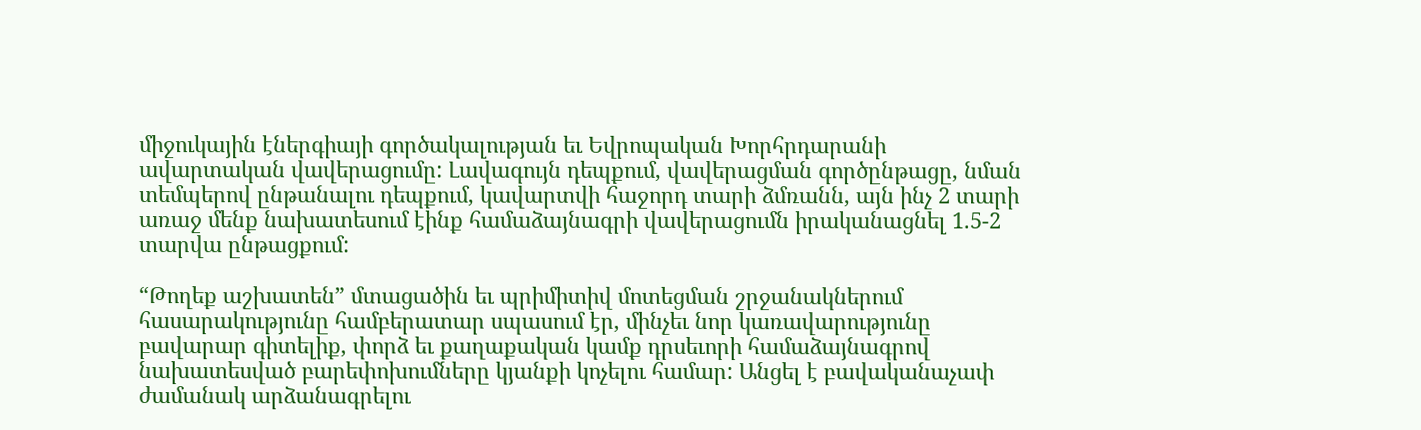միջուկային էներգիայի գործակալության եւ Եվրոպական Խորհրդարանի ավարտական վավերացումը: Լավագույն դեպքում, վավերացման գործընթացը, նման տեմպերով ընթանալու դեպքում, կավարտվի հաջորդ տարի ձմռանն, այն ինչ 2 տարի առաջ մենք նախատեսում էինք համաձայնագրի վավերացումն իրականացնել 1.5-2 տարվա ընթացքում:

“Թողեք աշխատեն” մտացածին եւ պրիմիտիվ մոտեցման շրջանակներում հասարակությունը համբերատար սպասում էր, մինչեւ նոր կառավարությունը բավարար գիտելիք, փորձ եւ քաղաքական կամք դրսեւորի համաձայնագրով նախատեսված բարեփոխումները կյանքի կոչելու համար: Անցել է բավականաչափ ժամանակ արձանագրելու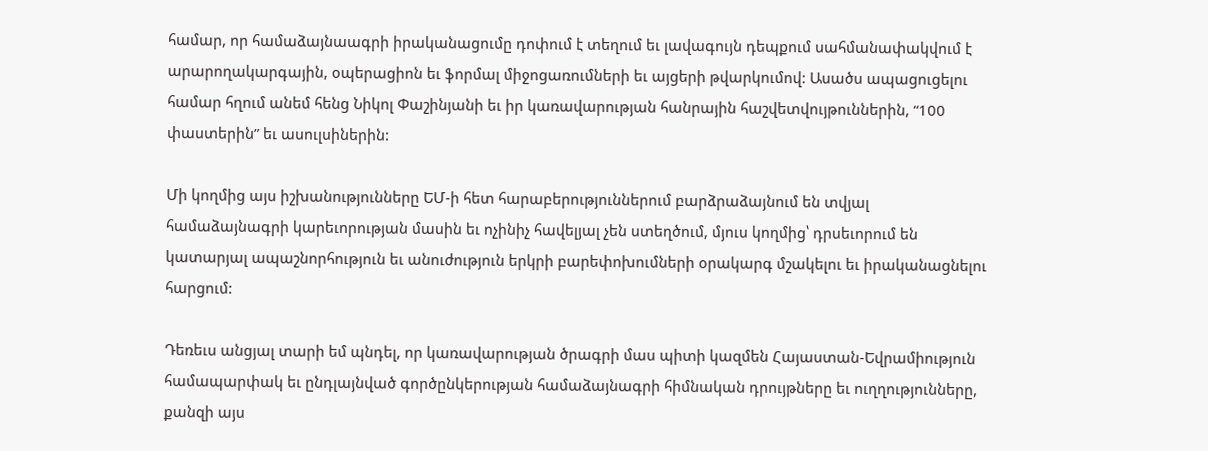համար, որ համաձայնաագրի իրականացումը դոփում է տեղում եւ լավագույն դեպքում սահմանափակվում է արարողակարգային, օպերացիոն եւ ֆորմալ միջոցառումների եւ այցերի թվարկումով: Ասածս ապացուցելու համար հղում անեմ հենց Նիկոլ Փաշինյանի եւ իր կառավարության հանրային հաշվետվույթուններին, “100 փաստերին” եւ ասուլսիներին:

Մի կողմից այս իշխանությունները ԵՄ-ի հետ հարաբերություններում բարձրաձայնում են տվյալ համաձայնագրի կարեւորության մասին եւ ոչինիչ հավելյալ չեն ստեղծում, մյուս կողմից՝ դրսեւորում են կատարյալ ապաշնորհություն եւ անուժություն երկրի բարեփոխումների օրակարգ մշակելու եւ իրականացնելու հարցում:

Դեռեւս անցյալ տարի եմ պնդել, որ կառավարության ծրագրի մաս պիտի կազմեն Հայաստան-Եվրամիություն համապարփակ եւ ընդլայնված գործընկերության համաձայնագրի հիմնական դրույթները եւ ուղղությունները, քանզի այս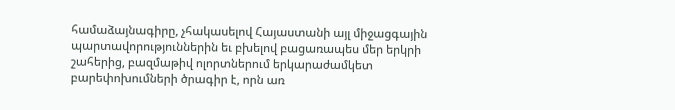համաձայնագիրը, չհակասելով Հայաստանի այլ միջացգային պարտավորություններին եւ բխելով բացառապես մեր երկրի շահերից, բազմաթիվ ոլորտներում երկարաժամկետ բարեփոխումների ծրագիր է, որն առ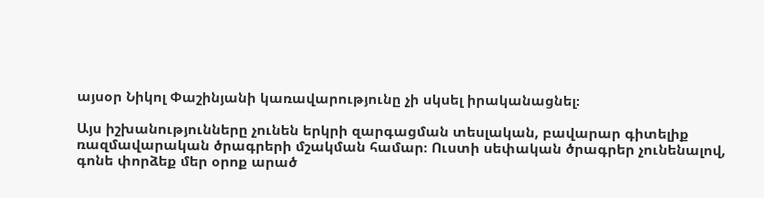այսօր Նիկոլ Փաշինյանի կառավարությունը չի սկսել իրականացնել։

Այս իշխանությունները չունեն երկրի զարգացման տեսլական, բավարար գիտելիք ռազմավարական ծրագրերի մշակման համար։ Ուստի սեփական ծրագրեր չունենալով, գոնե փորձեք մեր օրոք արած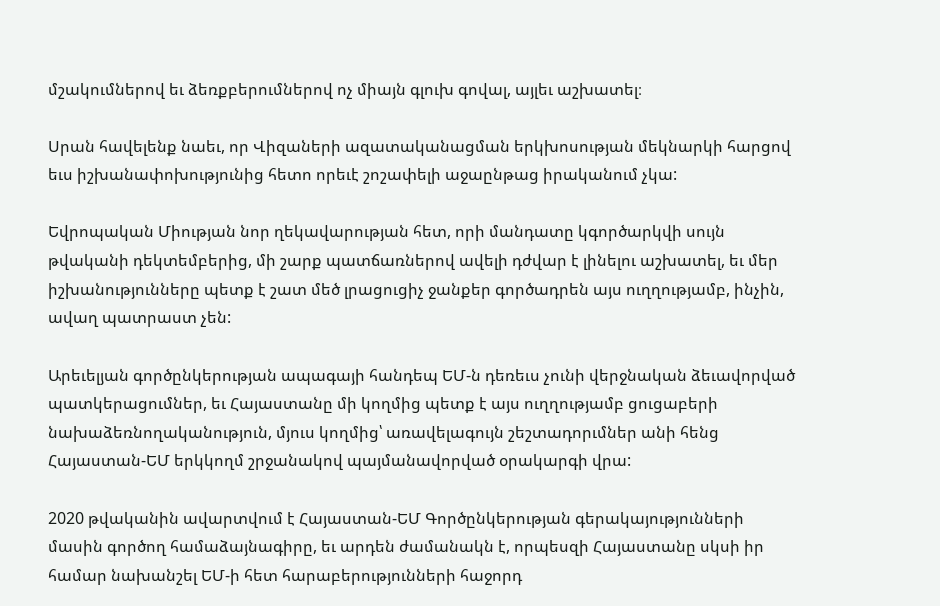մշակումներով եւ ձեռքբերումներով ոչ միայն գլուխ գովալ, այլեւ աշխատել։

Սրան հավելենք նաեւ, որ Վիզաների ազատականացման երկխոսության մեկնարկի հարցով եւս իշխանափոխությունից հետո որեւէ շոշափելի աջաընթաց իրականում չկա:

Եվրոպական Միության նոր ղեկավարության հետ, որի մանդատը կգործարկվի սույն թվականի դեկտեմբերից, մի շարք պատճառներով ավելի դժվար է լինելու աշխատել, եւ մեր իշխանությունները պետք է շատ մեծ լրացուցիչ ջանքեր գործադրեն այս ուղղությամբ, ինչին, ավաղ պատրաստ չեն:

Արեւելյան գործընկերության ապագայի հանդեպ ԵՄ-ն դեռեւս չունի վերջնական ձեւավորված պատկերացումներ, եւ Հայաստանը մի կողմից պետք է այս ուղղությամբ ցուցաբերի նախաձեռնողականություն, մյուս կողմից՝ առավելագույն շեշտադորւմներ անի հենց Հայաստան-ԵՄ երկկողմ շրջանակով պայմանավորված օրակարգի վրա:

2020 թվականին ավարտվում է Հայաստան-ԵՄ Գործընկերության գերակայությունների մասին գործող համաձայնագիրը, եւ արդեն ժամանակն է, որպեսզի Հայաստանը սկսի իր համար նախանշել ԵՄ-ի հետ հարաբերությունների հաջորդ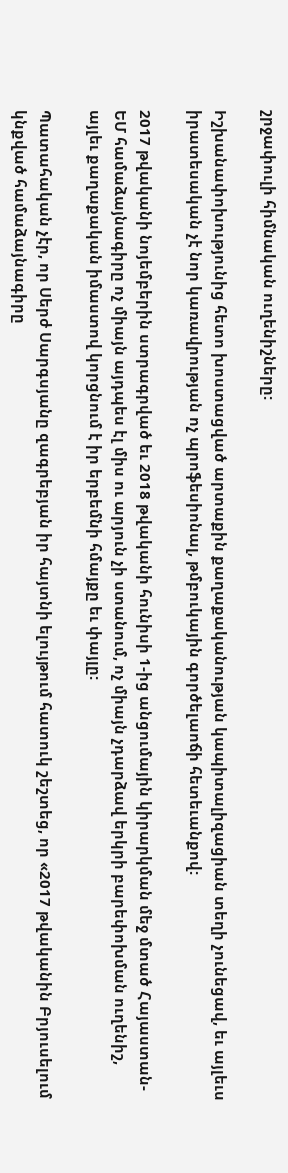շրջափուլի հիմնական ուղենիշները:

Իշխանափոխությունից հետո խոստացված արտաքին քաղաքականության կապիտալիզացիան տեղի չունեցավ, եւ այլեւս իրատեսական չէ նոր կառավրության ոչ պրոֆեսիոնալ, թմբուկային գործելաոճի հետեւանքով:

2017 թվականի նոյեմբերին ստրագրված եւ 2018 թվականի հունիսի 1-ից անցումային կիրարկման մեջ մտած Հայաստան-ԵՄ համաձայնագիրը ոչ միայն այդպես էլ միս ու արյուն չի ստանում, ոչ միայն չդարձավ երկրի բարեփոխման ուղենիշ, այլեւ քաղաքական իմաստով կորցնում է իր երբեմնի հմայքը եւ փայլը:

Պատահական չէր, որ Սերժ Սարգսյանը զագրեբյան իր հայտնի ելույթում հատուկ շեշտեց, որ «2017 թվականին Բրյուսելում կնքված համաձայնագիրը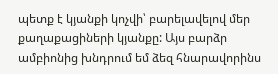պետք է կյանքի կոչվի՝ բարելավելով մեր քաղաքացիների կյանքը: Այս բարձր ամբիոնից խնդրում եմ ձեզ հնարավորինս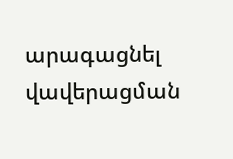արագացնել վավերացման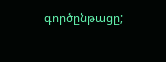գործընթացը;